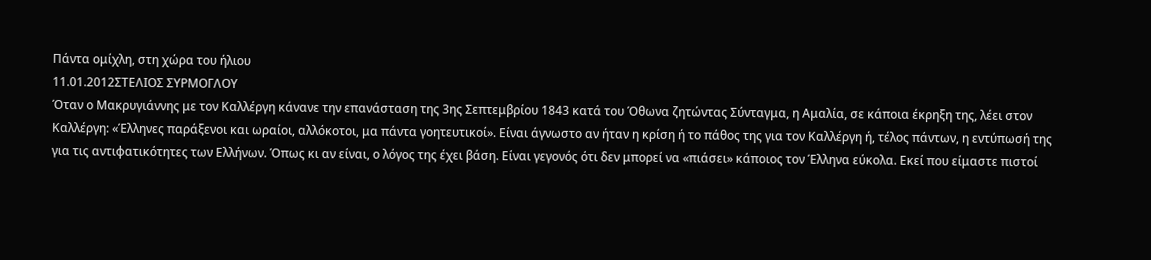Πάντα ομίχλη, στη χώρα του ήλιου
11.01.2012ΣΤΕΛΙΟΣ ΣΥΡΜΟΓΛΟΥ
Όταν ο Μακρυγιάννης με τον Καλλέργη κάνανε την επανάσταση της 3ης Σεπτεμβρίου 1843 κατά του Όθωνα ζητώντας Σύνταγμα, η Αμαλία, σε κάποια έκρηξη της, λέει στον Καλλέργη: «Έλληνες παράξενοι και ωραίοι, αλλόκοτοι, μα πάντα γοητευτικοί». Είναι άγνωστο αν ήταν η κρίση ή το πάθος της για τον Καλλέργη ή, τέλος πάντων, η εντύπωσή της για τις αντιφατικότητες των Ελλήνων. Όπως κι αν είναι, ο λόγος της έχει βάση. Είναι γεγονός ότι δεν μπορεί να «πιάσει» κάποιος τον Έλληνα εύκολα. Εκεί που είμαστε πιστοί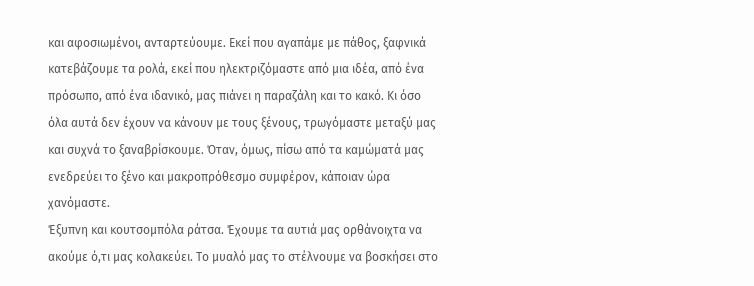και αφοσιωμένοι, ανταρτεύουμε. Εκεί που αγαπάμε με πάθος, ξαφνικά κατεβάζουμε τα ρολά, εκεί που ηλεκτριζόμαστε από μια ιδέα, από ένα πρόσωπο, από ένα ιδανικό, μας πιάνει η παραζάλη και το κακό. Κι όσο όλα αυτά δεν έχουν να κάνουν με τους ξένους, τρωγόμαστε μεταξύ μας και συχνά το ξαναβρίσκουμε. Όταν, όμως, πίσω από τα καμώματά μας ενεδρεύει το ξένο και μακροπρόθεσμο συμφέρον, κάποιαν ώρα χανόμαστε.
Έξυπνη και κουτσομπόλα ράτσα. Έχουμε τα αυτιά μας ορθάνοιχτα να ακούμε ό,τι μας κολακεύει. Το μυαλό μας το στέλνουμε να βοσκήσει στο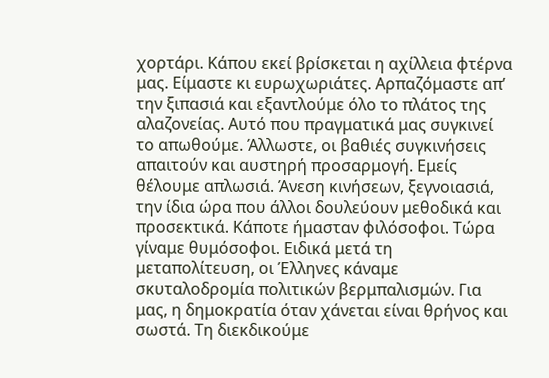χορτάρι. Κάπου εκεί βρίσκεται η αχίλλεια φτέρνα μας. Είμαστε κι ευρωχωριάτες. Αρπαζόμαστε απ’ την ξιπασιά και εξαντλούμε όλο το πλάτος της αλαζονείας. Αυτό που πραγματικά μας συγκινεί το απωθούμε. Άλλωστε, οι βαθιές συγκινήσεις απαιτούν και αυστηρή προσαρμογή. Εμείς θέλουμε απλωσιά. Άνεση κινήσεων, ξεγνοιασιά, την ίδια ώρα που άλλοι δουλεύουν μεθοδικά και προσεκτικά. Κάποτε ήμασταν φιλόσοφοι. Τώρα γίναμε θυμόσοφοι. Ειδικά μετά τη μεταπολίτευση, οι Έλληνες κάναμε σκυταλοδρομία πολιτικών βερμπαλισμών. Για μας, η δημοκρατία όταν χάνεται είναι θρήνος και σωστά. Τη διεκδικούμε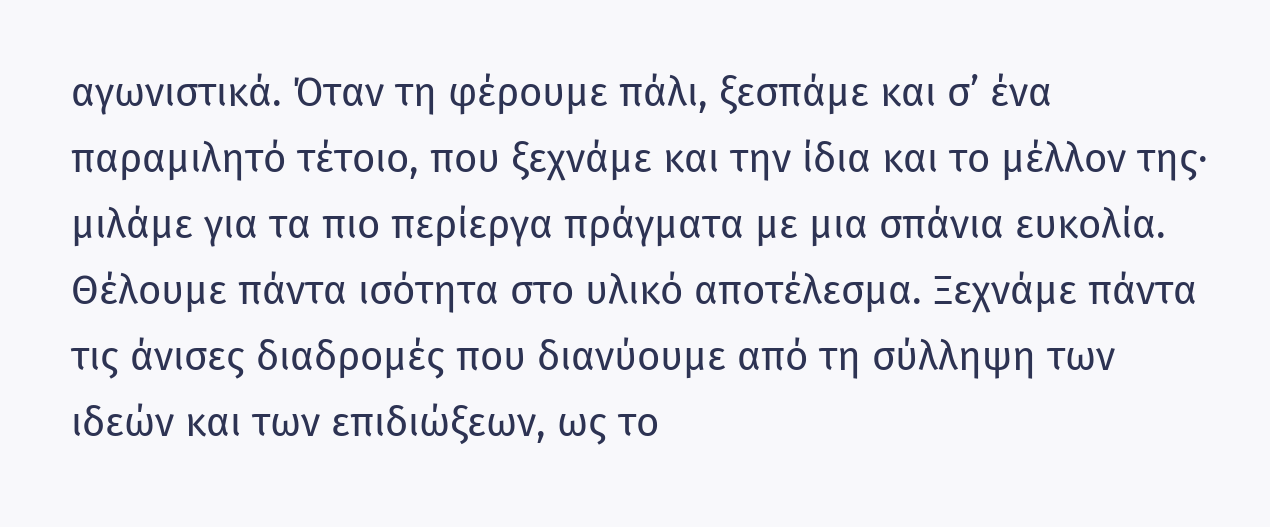αγωνιστικά. Όταν τη φέρουμε πάλι, ξεσπάμε και σ’ ένα παραμιλητό τέτοιο, που ξεχνάμε και την ίδια και το μέλλον της· μιλάμε για τα πιο περίεργα πράγματα με μια σπάνια ευκολία.
Θέλουμε πάντα ισότητα στο υλικό αποτέλεσμα. Ξεχνάμε πάντα τις άνισες διαδρομές που διανύουμε από τη σύλληψη των ιδεών και των επιδιώξεων, ως το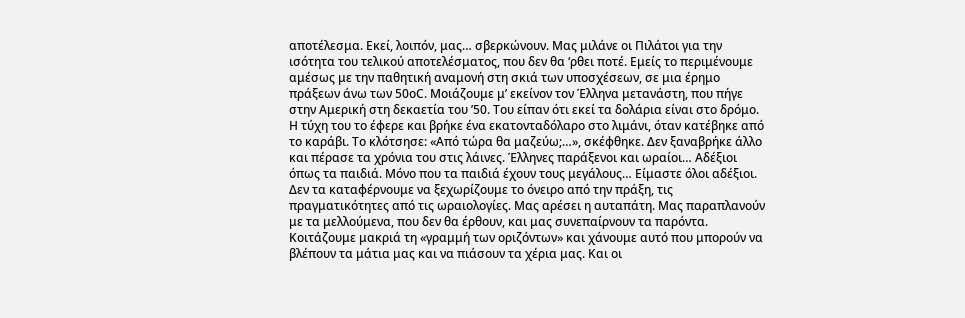αποτέλεσμα. Εκεί, λοιπόν, μας… σβερκώνουν. Μας μιλάνε οι Πιλάτοι για την ισότητα του τελικού αποτελέσματος, που δεν θα ‘ρθει ποτέ. Εμείς το περιμένουμε αμέσως με την παθητική αναμονή στη σκιά των υποσχέσεων, σε μια έρημο πράξεων άνω των 50οC. Μοιάζουμε μ’ εκείνον τον Έλληνα μετανάστη, που πήγε στην Αμερική στη δεκαετία του ’50. Του είπαν ότι εκεί τα δολάρια είναι στο δρόμο. Η τύχη του το έφερε και βρήκε ένα εκατονταδόλαρο στο λιμάνι, όταν κατέβηκε από το καράβι. Το κλότσησε: «Από τώρα θα μαζεύω;…», σκέφθηκε. Δεν ξαναβρήκε άλλο και πέρασε τα χρόνια του στις λάινες. Έλληνες παράξενοι και ωραίοι… Αδέξιοι όπως τα παιδιά. Μόνο που τα παιδιά έχουν τους μεγάλους… Είμαστε όλοι αδέξιοι. Δεν τα καταφέρνουμε να ξεχωρίζουμε το όνειρο από την πράξη, τις πραγματικότητες από τις ωραιολογίες. Μας αρέσει η αυταπάτη. Μας παραπλανούν με τα μελλούμενα, που δεν θα έρθουν, και μας συνεπαίρνουν τα παρόντα. Κοιτάζουμε μακριά τη «γραμμή των οριζόντων» και χάνουμε αυτό που μπορούν να βλέπουν τα μάτια μας και να πιάσουν τα χέρια μας. Και οι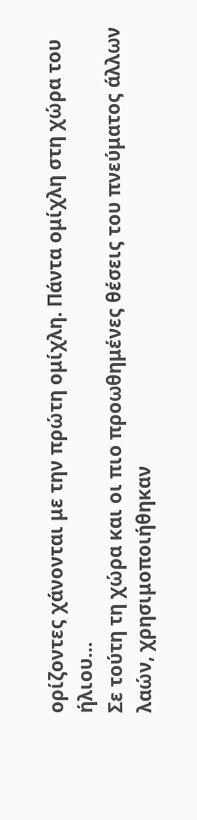ορίζοντες χάνονται με την πρώτη ομίχλη. Πάντα ομίχλη στη χώρα του ήλιου…
Σε τούτη τη χώρα και οι πιο προωθημένες θέσεις του πνεύματος άλλων λαών, χρησιμοποιήθηκαν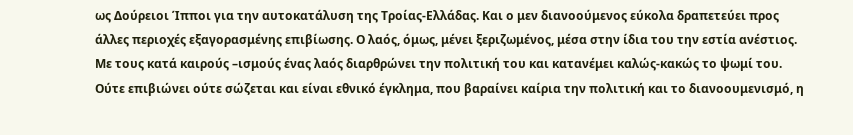ως Δούρειοι Ίπποι για την αυτοκατάλυση της Τροίας-Ελλάδας. Και ο μεν διανοούμενος εύκολα δραπετεύει προς άλλες περιοχές εξαγορασμένης επιβίωσης. Ο λαός, όμως, μένει ξεριζωμένος, μέσα στην ίδια του την εστία ανέστιος. Με τους κατά καιρούς –ισμούς ένας λαός διαρθρώνει την πολιτική του και κατανέμει καλώς-κακώς το ψωμί του. Ούτε επιβιώνει ούτε σώζεται και είναι εθνικό έγκλημα, που βαραίνει καίρια την πολιτική και το διανοουμενισμό, η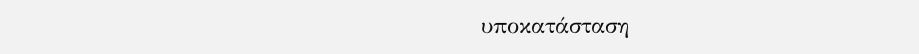υποκατάσταση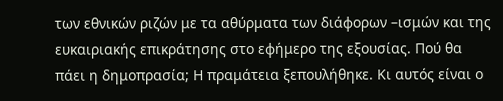των εθνικών ριζών με τα αθύρματα των διάφορων –ισμών και της ευκαιριακής επικράτησης στο εφήμερο της εξουσίας. Πού θα πάει η δημοπρασία; Η πραμάτεια ξεπουλήθηκε. Κι αυτός είναι ο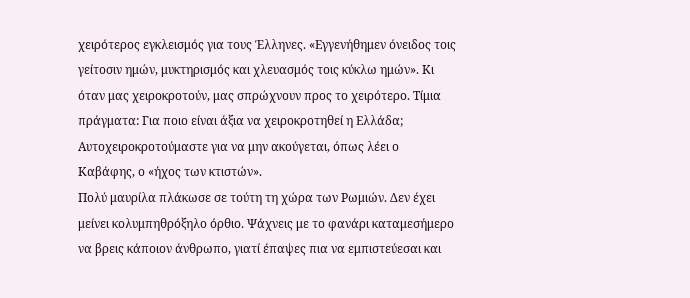χειρότερος εγκλεισμός για τους Έλληνες. «Εγγενήθημεν όνειδος τοις γείτοσιν ημών, μυκτηρισμός και χλευασμός τοις κύκλω ημών». Κι όταν μας χειροκροτούν, μας σπρώχνουν προς το χειρότερο. Τίμια πράγματα: Για ποιο είναι άξια να χειροκροτηθεί η Ελλάδα; Αυτοχειροκροτούμαστε για να μην ακούγεται, όπως λέει ο Καβάφης, ο «ήχος των κτιστών».
Πολύ μαυρίλα πλάκωσε σε τούτη τη χώρα των Ρωμιών. Δεν έχει μείνει κολυμπηθρόξηλο όρθιο. Ψάχνεις με το φανάρι καταμεσήμερο να βρεις κάποιον άνθρωπο, γιατί έπαψες πια να εμπιστεύεσαι και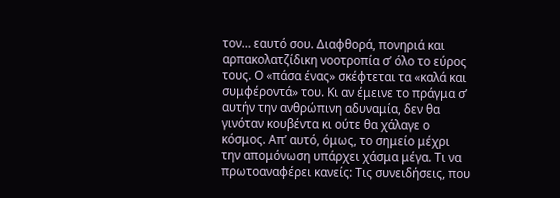τον… εαυτό σου. Διαφθορά, πονηριά και αρπακολατζίδικη νοοτροπία σ’ όλο το εύρος τους. Ο «πάσα ένας» σκέφτεται τα «καλά και συμφέροντά» του. Κι αν έμεινε το πράγμα σ’ αυτήν την ανθρώπινη αδυναμία, δεν θα γινόταν κουβέντα κι ούτε θα χάλαγε ο κόσμος. Απ’ αυτό, όμως, το σημείο μέχρι την απομόνωση υπάρχει χάσμα μέγα. Τι να πρωτοαναφέρει κανείς: Τις συνειδήσεις, που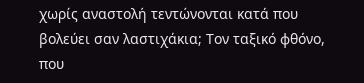χωρίς αναστολή τεντώνονται κατά που βολεύει σαν λαστιχάκια; Τον ταξικό φθόνο, που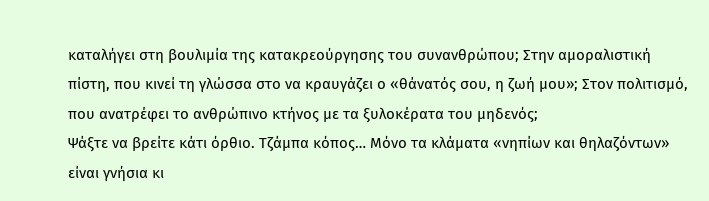καταλήγει στη βουλιμία της κατακρεούργησης του συνανθρώπου; Στην αμοραλιστική πίστη, που κινεί τη γλώσσα στο να κραυγάζει ο «θάνατός σου, η ζωή μου»; Στον πολιτισμό, που ανατρέφει το ανθρώπινο κτήνος με τα ξυλοκέρατα του μηδενός;
Ψάξτε να βρείτε κάτι όρθιο. Τζάμπα κόπος… Μόνο τα κλάματα «νηπίων και θηλαζόντων» είναι γνήσια κι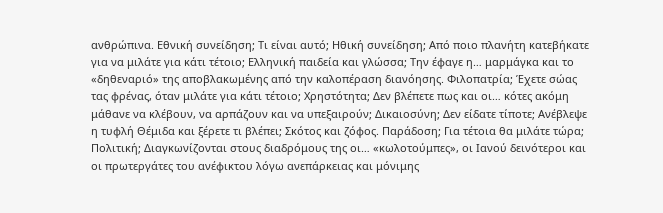ανθρώπινα. Εθνική συνείδηση; Τι είναι αυτό; Ηθική συνείδηση; Από ποιο πλανήτη κατεβήκατε για να μιλάτε για κάτι τέτοιο; Ελληνική παιδεία και γλώσσα; Την έφαγε η… μαρμάγκα και το «δηθεναριό» της αποβλακωμένης από την καλοπέραση διανόησης. Φιλοπατρία; Έχετε σώας τας φρένας, όταν μιλάτε για κάτι τέτοιο; Χρηστότητα; Δεν βλέπετε πως και οι… κότες ακόμη μάθανε να κλέβουν, να αρπάζουν και να υπεξαιρούν; Δικαιοσύνη; Δεν είδατε τίποτε; Ανέβλεψε η τυφλή Θέμιδα και ξέρετε τι βλέπει; Σκότος και ζόφος. Παράδοση; Για τέτοια θα μιλάτε τώρα; Πολιτική; Διαγκωνίζονται στους διαδρόμους της οι… «κωλοτούμπες», οι Ιανού δεινότεροι και οι πρωτεργάτες του ανέφικτου λόγω ανεπάρκειας και μόνιμης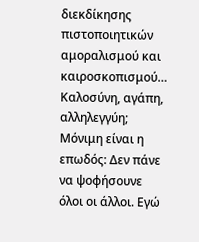διεκδίκησης πιστοποιητικών αμοραλισμού και καιροσκοπισμού…
Καλοσύνη, αγάπη, αλληλεγγύη; Μόνιμη είναι η επωδός: Δεν πάνε να ψοφήσουνε όλοι οι άλλοι. Εγώ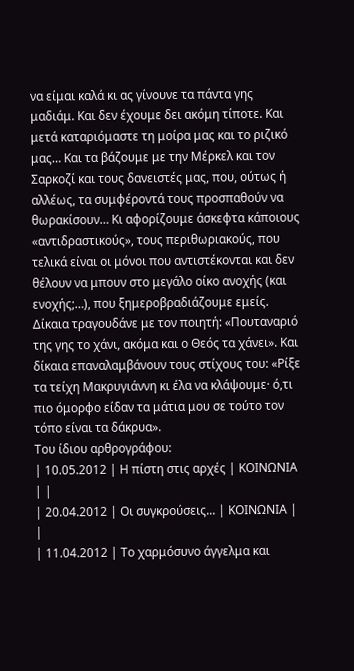να είμαι καλά κι ας γίνουνε τα πάντα γης μαδιάμ. Και δεν έχουμε δει ακόμη τίποτε. Και μετά καταριόμαστε τη μοίρα μας και το ριζικό μας… Και τα βάζουμε με την Μέρκελ και τον Σαρκοζί και τους δανειστές μας, που, ούτως ή αλλέως, τα συμφέροντά τους προσπαθούν να θωρακίσουν… Κι αφορίζουμε άσκεφτα κάποιους «αντιδραστικούς», τους περιθωριακούς, που τελικά είναι οι μόνοι που αντιστέκονται και δεν θέλουν να μπουν στο μεγάλο οίκο ανοχής (και ενοχής;…), που ξημεροβραδιάζουμε εμείς. Δίκαια τραγουδάνε με τον ποιητή: «Πουταναριό της γης το χάνι, ακόμα και ο Θεός τα χάνει». Και δίκαια επαναλαμβάνουν τους στίχους του: «Ρίξε τα τείχη Μακρυγιάννη κι έλα να κλάψουμε· ό,τι πιο όμορφο είδαν τα μάτια μου σε τούτο τον τόπο είναι τα δάκρυα».
Του ίδιου αρθρογράφου:
| 10.05.2012 | Η πίστη στις αρχές | ΚΟΙΝΩΝΙΑ | |
| 20.04.2012 | Οι συγκρούσεις... | ΚΟΙΝΩΝΙΑ | |
| 11.04.2012 | Το χαρμόσυνο άγγελμα και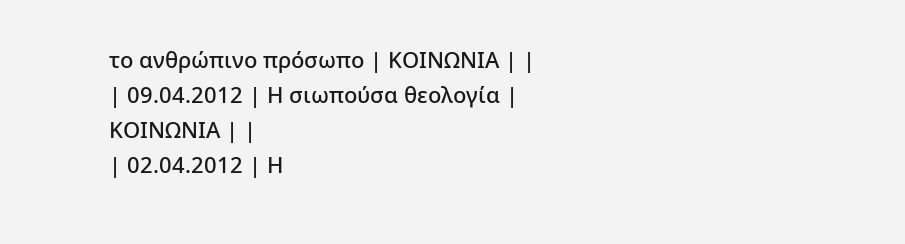το ανθρώπινο πρόσωπο | ΚΟΙΝΩΝΙΑ | |
| 09.04.2012 | Η σιωπούσα θεολογία | ΚΟΙΝΩΝΙΑ | |
| 02.04.2012 | Η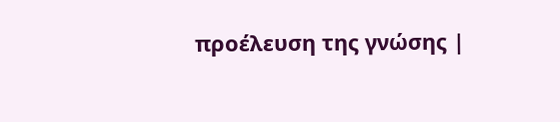προέλευση της γνώσης |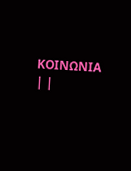ΚΟΙΝΩΝΙΑ | |